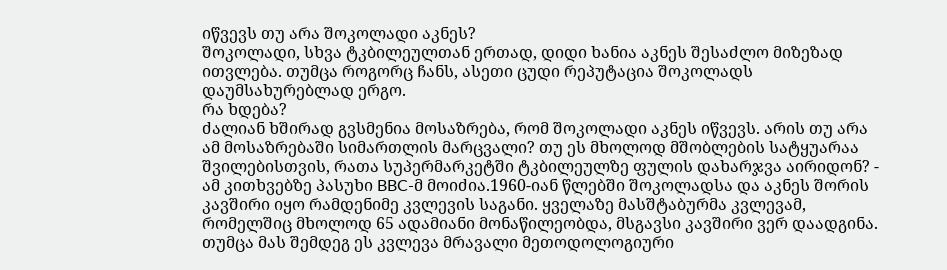იწვევს თუ არა შოკოლადი აკნეს?
შოკოლადი, სხვა ტკბილეულთან ერთად, დიდი ხანია აკნეს შესაძლო მიზეზად ითვლება. თუმცა როგორც ჩანს, ასეთი ცუდი რეპუტაცია შოკოლადს დაუმსახურებლად ერგო.
რა ხდება?
ძალიან ხშირად გვსმენია მოსაზრება, რომ შოკოლადი აკნეს იწვევს. არის თუ არა ამ მოსაზრებაში სიმართლის მარცვალი? თუ ეს მხოლოდ მშობლების სატყუარაა შვილებისთვის, რათა სუპერმარკეტში ტკბილეულზე ფულის დახარჯვა აირიდონ? - ამ კითხვებზე პასუხი BBC-მ მოიძია.1960-იან წლებში შოკოლადსა და აკნეს შორის კავშირი იყო რამდენიმე კვლევის საგანი. ყველაზე მასშტაბურმა კვლევამ, რომელშიც მხოლოდ 65 ადამიანი მონაწილეობდა, მსგავსი კავშირი ვერ დაადგინა. თუმცა მას შემდეგ ეს კვლევა მრავალი მეთოდოლოგიური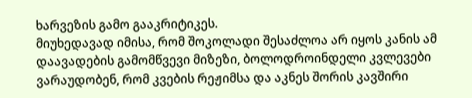ხარვეზის გამო გააკრიტიკეს.
მიუხედავად იმისა, რომ შოკოლადი შესაძლოა არ იყოს კანის ამ დაავადების გამომწვევი მიზეზი, ბოლოდროინდელი კვლევები ვარაუდობენ, რომ კვების რეჟიმსა და აკნეს შორის კავშირი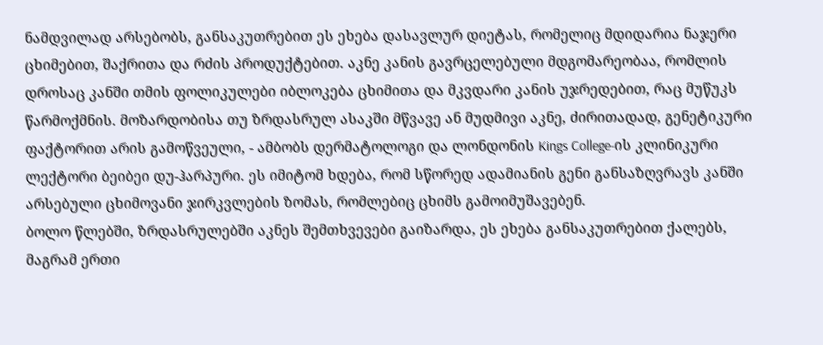ნამდვილად არსებობს, განსაკუთრებით ეს ეხება დასავლურ დიეტას, რომელიც მდიდარია ნაჯერი ცხიმებით, შაქრითა და რძის პროდუქტებით. აკნე კანის გავრცელებული მდგომარეობაა, რომლის დროსაც კანში თმის ფოლიკულები იბლოკება ცხიმითა და მკვდარი კანის უჯრედებით, რაც მუწუკს წარმოქმნის. მოზარდობისა თუ ზრდასრულ ასაკში მწვავე ან მუდმივი აკნე, ძირითადად, გენეტიკური ფაქტორით არის გამოწვეული, - ამბობს დერმატოლოგი და ლონდონის Kings College-ის კლინიკური ლექტორი ბეიბეი დუ-ჰარპური. ეს იმიტომ ხდება, რომ სწორედ ადამიანის გენი განსაზღვრავს კანში არსებული ცხიმოვანი ჯირკვლების ზომას, რომლებიც ცხიმს გამოიმუშავებენ.
ბოლო წლებში, ზრდასრულებში აკნეს შემთხვევები გაიზარდა, ეს ეხება განსაკუთრებით ქალებს, მაგრამ ერთი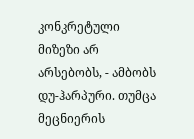კონკრეტული მიზეზი არ არსებობს, - ამბობს დუ-ჰარპური. თუმცა მეცნიერის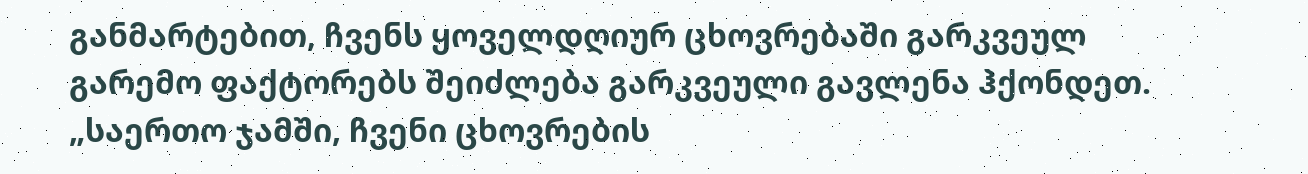განმარტებით, ჩვენს ყოველდღიურ ცხოვრებაში გარკვეულ გარემო ფაქტორებს შეიძლება გარკვეული გავლენა ჰქონდეთ. „საერთო ჯამში, ჩვენი ცხოვრების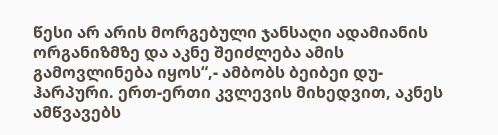წესი არ არის მორგებული ჯანსაღი ადამიანის ორგანიზმზე და აკნე შეიძლება ამის გამოვლინება იყოს“,- ამბობს ბეიბეი დუ-ჰარპური. ერთ-ერთი კვლევის მიხედვით, აკნეს ამწვავებს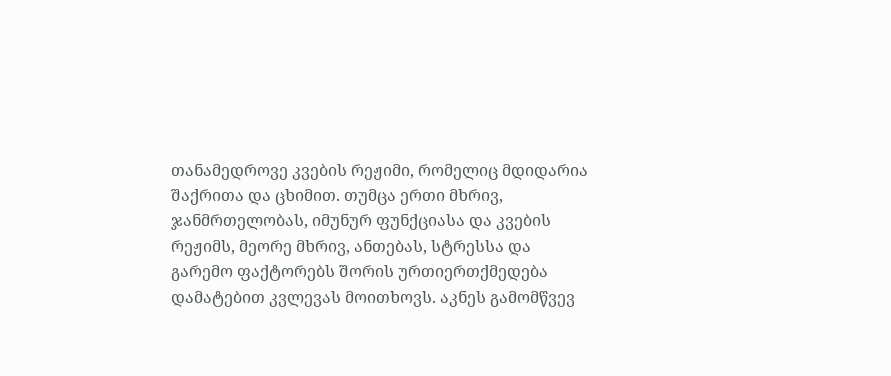თანამედროვე კვების რეჟიმი, რომელიც მდიდარია შაქრითა და ცხიმით. თუმცა ერთი მხრივ, ჯანმრთელობას, იმუნურ ფუნქციასა და კვების რეჟიმს, მეორე მხრივ, ანთებას, სტრესსა და გარემო ფაქტორებს შორის ურთიერთქმედება დამატებით კვლევას მოითხოვს. აკნეს გამომწვევ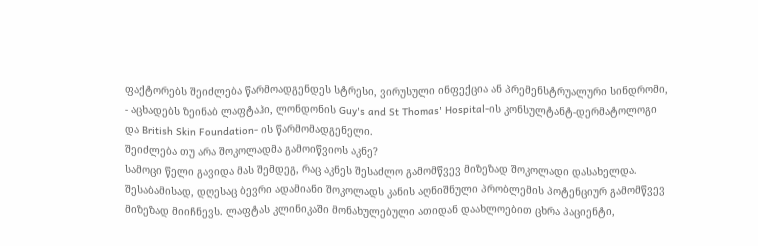ფაქტორებს შეიძლება წარმოადგენდეს სტრესი, ვირუსული ინფექცია ან პრემენსტრუალური სინდრომი, - აცხადებს ზეინაბ ლაფტაჰი, ლონდონის Guy's and St Thomas' Hospital-ის კონსულტანტ-დერმატოლოგი და British Skin Foundation- ის წარმომადგენელი.
შეიძლება თუ არა შოკოლადმა გამოიწვიოს აკნე?
სამოცი წელი გავიდა მას შემდეგ, რაც აკნეს შესაძლო გამომწვევ მიზეზად შოკოლადი დასახელდა. შესაბამისად, დღესაც ბევრი ადამიანი შოკოლადს კანის აღნიშნული პრობლემის პოტენციურ გამომწვევ მიზეზად მიიჩნევს. ლაფტას კლინიკაში მონახულებული ათიდან დაახლოებით ცხრა პაციენტი,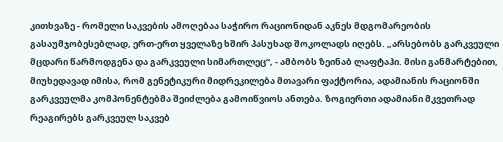კითხვაზე - რომელი საკვების ამოღებაა საჭირო რაციონიდან აკნეს მდგომარეობის გასაუმჯობესებლად, ერთ-ერთ ყველაზე ხშირ პასუხად შოკოლადს იღებს. „არსებობს გარკვეული მცდარი წარმოდგენა და გარკვეული სიმართლეც“, - ამბობს ზეინაბ ლაფტაჰი. მისი განმარტებით, მიუხედავად იმისა, რომ გენეტიკური მიდრეკილება მთავარი ფაქტორია, ადამიანის რაციონში გარკვეულმა კომპონენტებმა შეიძლება გამოიწვიოს ანთება. ზოგიერთი ადამიანი მკვეთრად რეაგირებს გარკვეულ საკვებ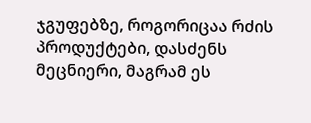ჯგუფებზე, როგორიცაა რძის პროდუქტები, დასძენს მეცნიერი, მაგრამ ეს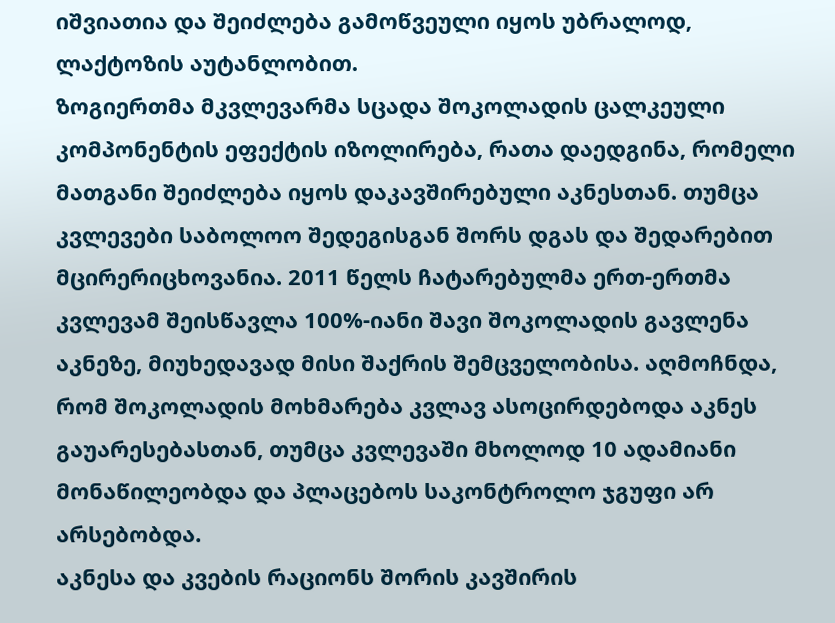იშვიათია და შეიძლება გამოწვეული იყოს უბრალოდ, ლაქტოზის აუტანლობით.
ზოგიერთმა მკვლევარმა სცადა შოკოლადის ცალკეული კომპონენტის ეფექტის იზოლირება, რათა დაედგინა, რომელი მათგანი შეიძლება იყოს დაკავშირებული აკნესთან. თუმცა კვლევები საბოლოო შედეგისგან შორს დგას და შედარებით მცირერიცხოვანია. 2011 წელს ჩატარებულმა ერთ-ერთმა კვლევამ შეისწავლა 100%-იანი შავი შოკოლადის გავლენა აკნეზე, მიუხედავად მისი შაქრის შემცველობისა. აღმოჩნდა, რომ შოკოლადის მოხმარება კვლავ ასოცირდებოდა აკნეს გაუარესებასთან, თუმცა კვლევაში მხოლოდ 10 ადამიანი მონაწილეობდა და პლაცებოს საკონტროლო ჯგუფი არ არსებობდა.
აკნესა და კვების რაციონს შორის კავშირის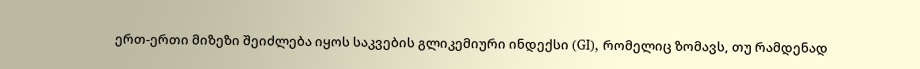ერთ-ერთი მიზეზი შეიძლება იყოს საკვების გლიკემიური ინდექსი (GI), რომელიც ზომავს, თუ რამდენად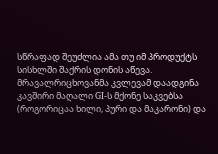სწრაფად შეუძლია ამა თუ იმ პროდუქტს სისხლში შაქრის დონის აწევა. მრავალრიცხოვანმა კვლევამ დაადგინა კავშირი მაღალი GI-ს მქონე საკვებსა (როგორიცაა ხილი, პური და მაკარონი) და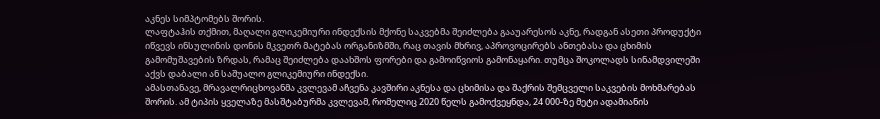აკნეს სიმპტომებს შორის.
ლაფტაჰის თქმით, მაღალი გლიკემიური ინდექსის მქონე საკვებმა შეიძლება გააუარესოს აკნე, რადგან ასეთი პროდუქტი იწვევს ინსულინის დონის მკვეთრ მატებას ორგანიზმში, რაც თავის მხრივ, აპროვოცირებს ანთებასა და ცხიმის გამომუშავების ზრდას, რამაც შეიძლება დაახშოს ფორები და გამოიწვიოს გამონაყარი. თუმცა შოკოლადს სინამდვილეში აქვს დაბალი ან საშუალო გლიკემიური ინდექსი.
ამასთანავე, მრავალრიცხოვანმა კვლევამ აჩვენა კავშირი აკნესა და ცხიმისა და შაქრის შემცველი საკვების მოხმარებას შორის. ამ ტიპის ყველაზე მასშტაბურმა კვლევამ, რომელიც 2020 წელს გამოქვეყნდა, 24 000-ზე მეტი ადამიანის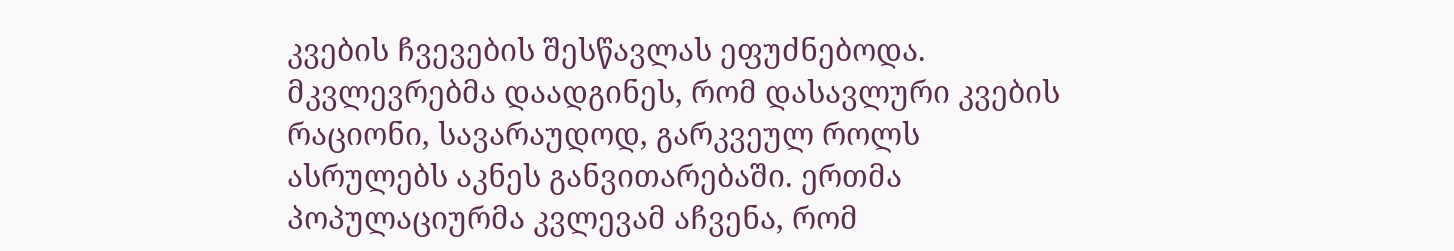კვების ჩვევების შესწავლას ეფუძნებოდა. მკვლევრებმა დაადგინეს, რომ დასავლური კვების რაციონი, სავარაუდოდ, გარკვეულ როლს ასრულებს აკნეს განვითარებაში. ერთმა პოპულაციურმა კვლევამ აჩვენა, რომ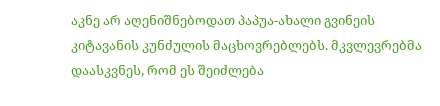აკნე არ აღენიშნებოდათ პაპუა-ახალი გვინეის კიტავანის კუნძულის მაცხოვრებლებს. მკვლევრებმა დაასკვნეს, რომ ეს შეიძლება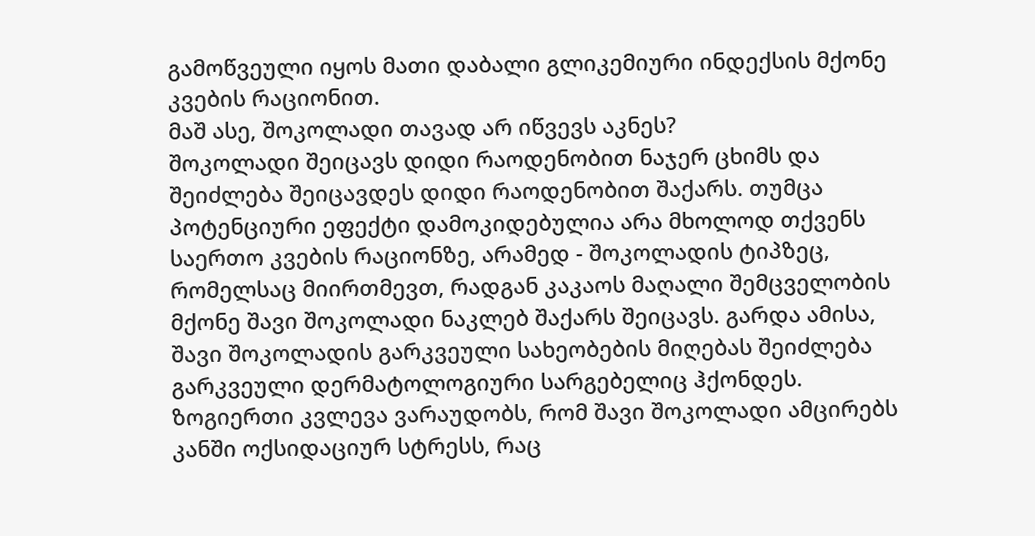გამოწვეული იყოს მათი დაბალი გლიკემიური ინდექსის მქონე კვების რაციონით.
მაშ ასე, შოკოლადი თავად არ იწვევს აკნეს?
შოკოლადი შეიცავს დიდი რაოდენობით ნაჯერ ცხიმს და შეიძლება შეიცავდეს დიდი რაოდენობით შაქარს. თუმცა პოტენციური ეფექტი დამოკიდებულია არა მხოლოდ თქვენს საერთო კვების რაციონზე, არამედ - შოკოლადის ტიპზეც, რომელსაც მიირთმევთ, რადგან კაკაოს მაღალი შემცველობის მქონე შავი შოკოლადი ნაკლებ შაქარს შეიცავს. გარდა ამისა, შავი შოკოლადის გარკვეული სახეობების მიღებას შეიძლება გარკვეული დერმატოლოგიური სარგებელიც ჰქონდეს. ზოგიერთი კვლევა ვარაუდობს, რომ შავი შოკოლადი ამცირებს კანში ოქსიდაციურ სტრესს, რაც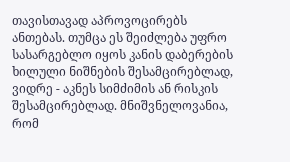თავისთავად აპროვოცირებს ანთებას. თუმცა ეს შეიძლება უფრო სასარგებლო იყოს კანის დაბერების ხილული ნიშნების შესამცირებლად, ვიდრე - აკნეს სიმძიმის ან რისკის შესამცირებლად. მნიშვნელოვანია, რომ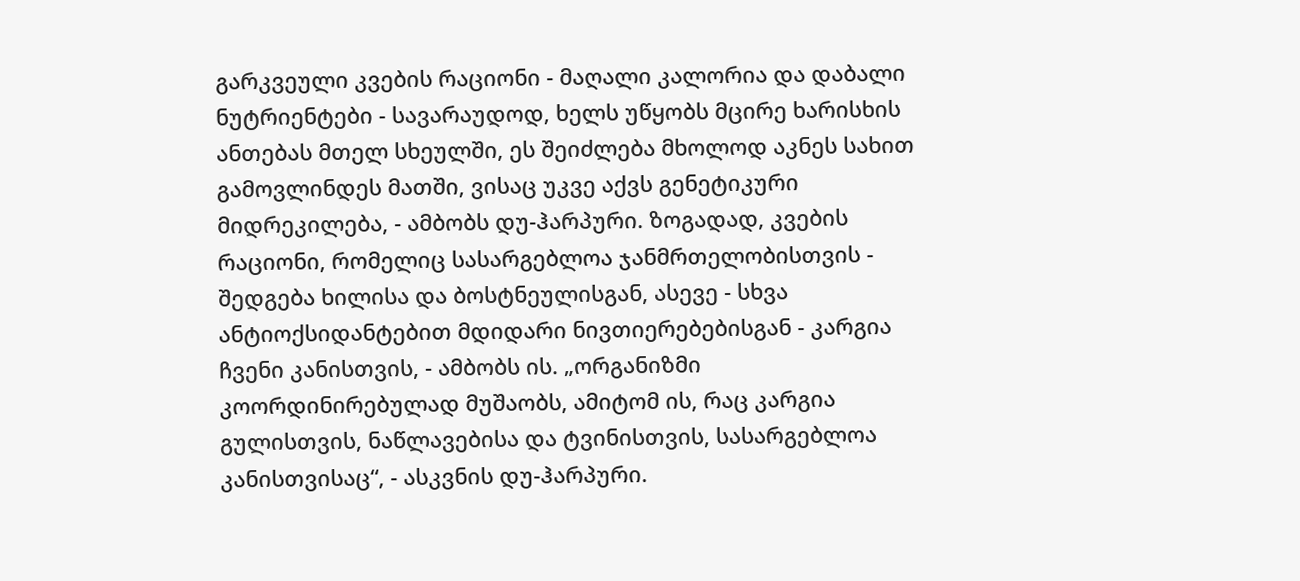გარკვეული კვების რაციონი - მაღალი კალორია და დაბალი ნუტრიენტები - სავარაუდოდ, ხელს უწყობს მცირე ხარისხის ანთებას მთელ სხეულში, ეს შეიძლება მხოლოდ აკნეს სახით გამოვლინდეს მათში, ვისაც უკვე აქვს გენეტიკური მიდრეკილება, - ამბობს დუ-ჰარპური. ზოგადად, კვების რაციონი, რომელიც სასარგებლოა ჯანმრთელობისთვის - შედგება ხილისა და ბოსტნეულისგან, ასევე - სხვა ანტიოქსიდანტებით მდიდარი ნივთიერებებისგან - კარგია ჩვენი კანისთვის, - ამბობს ის. „ორგანიზმი კოორდინირებულად მუშაობს, ამიტომ ის, რაც კარგია გულისთვის, ნაწლავებისა და ტვინისთვის, სასარგებლოა კანისთვისაც“, - ასკვნის დუ-ჰარპური.